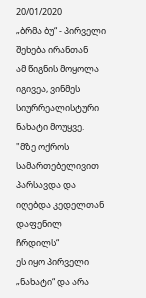20/01/2020
„ბრმა ბუ“ - პირველი შეხება ირანთან
ამ წიგნის მოყოლა იგივეა, ვინმეს სიურრეალისტური ნახატი მოუყვე.
"მზე ოქროს სამართებელივით პარსავდა და იღებდა კედელთან დაფენილ ჩრდილს“
ეს იყო პირველი „ნახატი“ და არა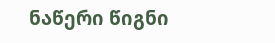ნაწერი წიგნი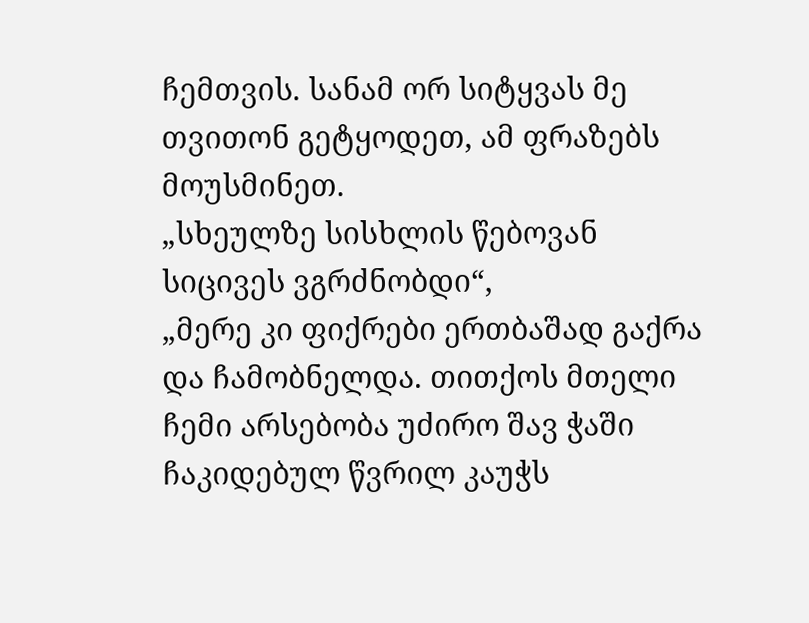ჩემთვის. სანამ ორ სიტყვას მე თვითონ გეტყოდეთ, ამ ფრაზებს მოუსმინეთ.
„სხეულზე სისხლის წებოვან სიცივეს ვგრძნობდი“,
„მერე კი ფიქრები ერთბაშად გაქრა და ჩამობნელდა. თითქოს მთელი ჩემი არსებობა უძირო შავ ჭაში ჩაკიდებულ წვრილ კაუჭს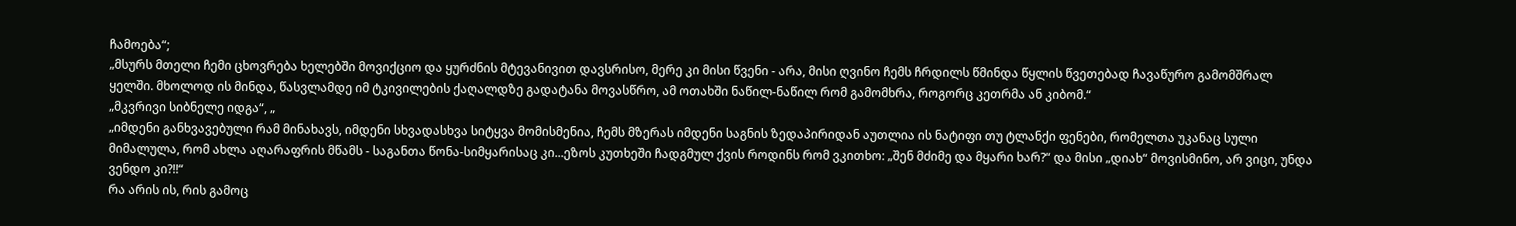ჩამოება“;
„მსურს მთელი ჩემი ცხოვრება ხელებში მოვიქციო და ყურძნის მტევანივით დავსრისო, მერე კი მისი წვენი - არა, მისი ღვინო ჩემს ჩრდილს წმინდა წყლის წვეთებად ჩავაწურო გამომშრალ ყელში. მხოლოდ ის მინდა, წასვლამდე იმ ტკივილების ქაღალდზე გადატანა მოვასწრო, ამ ოთახში ნაწილ-ნაწილ რომ გამომხრა, როგორც კეთრმა ან კიბომ.“
„მკვრივი სიბნელე იდგა“, „
„იმდენი განხვავებული რამ მინახავს, იმდენი სხვადასხვა სიტყვა მომისმენია, ჩემს მზერას იმდენი საგნის ზედაპირიდან აუთლია ის ნატიფი თუ ტლანქი ფენები, რომელთა უკანაც სული მიმალულა, რომ ახლა აღარაფრის მწამს - საგანთა წონა-სიმყარისაც კი...ეზოს კუთხეში ჩადგმულ ქვის როდინს რომ ვკითხო: „შენ მძიმე და მყარი ხარ?“ და მისი „დიახ“ მოვისმინო, არ ვიცი, უნდა ვენდო კი?!!“
რა არის ის, რის გამოც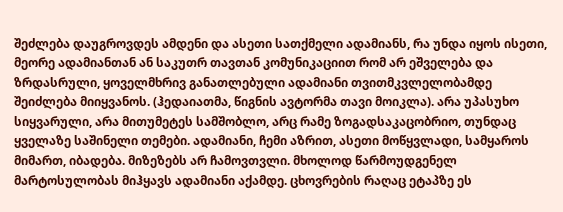შეძლება დაუგროვდეს ამდენი და ასეთი სათქმელი ადამიანს, რა უნდა იყოს ისეთი, მეორე ადამიანთან ან საკუთრ თავთან კომუნიკაციით რომ არ ეშველება და ზრდასრული, ყოველმხრივ განათლებული ადამიანი თვითმკვლელობამდე შეიძლება მიიყვანოს. (ჰედაიათმა, წიგნის ავტორმა თავი მოიკლა). არა უპასუხო სიყვარული, არა მითუმეტეს სამშობლო, არც რამე ზოგადსაკაცობრიო, თუნდაც ყველაზე საშინელი თემები. ადამიანი, ჩემი აზრით, ასეთი მოწყვლადი, სამყაროს მიმართ, იბადება. მიზეზებს არ ჩამოვთვლი. მხოლოდ წარმოუდგენელ მარტოსულობას მიჰყავს ადამიანი აქამდე. ცხოვრების რაღაც ეტაპზე ეს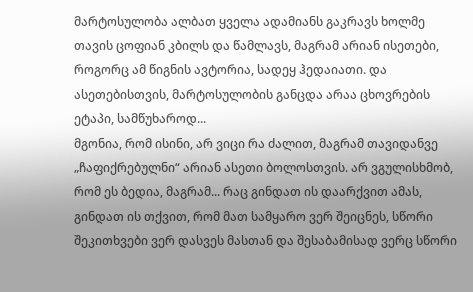მარტოსულობა ალბათ ყველა ადამიანს გაკრავს ხოლმე თავის ცოფიან კბილს და წამლავს, მაგრამ არიან ისეთები, როგორც ამ წიგნის ავტორია, სადეყ ჰედაიათი. და ასეთებისთვის, მარტოსულობის განცდა არაა ცხოვრების ეტაპი, სამწუხაროდ...
მგონია, რომ ისინი, არ ვიცი რა ძალით, მაგრამ თავიდანვე „ჩაფიქრებულნი“ არიან ასეთი ბოლოსთვის. არ ვგულისხმობ, რომ ეს ბედია, მაგრამ... რაც გინდათ ის დაარქვით ამას, გინდათ ის თქვით, რომ მათ სამყარო ვერ შეიცნეს, სწორი შეკითხვები ვერ დასვეს მასთან და შესაბამისად ვერც სწორი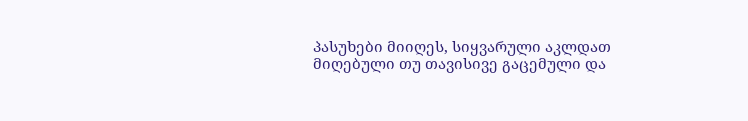პასუხები მიიღეს, სიყვარული აკლდათ მიღებული თუ თავისივე გაცემული და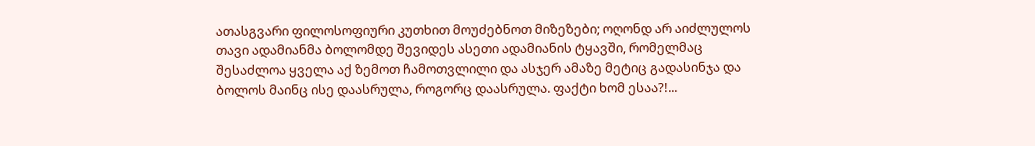ათასგვარი ფილოსოფიური კუთხით მოუძებნოთ მიზეზები; ოღონდ არ აიძლულოს თავი ადამიანმა ბოლომდე შევიდეს ასეთი ადამიანის ტყავში, რომელმაც შესაძლოა ყველა აქ ზემოთ ჩამოთვლილი და ასჯერ ამაზე მეტიც გადასინჯა და ბოლოს მაინც ისე დაასრულა, როგორც დაასრულა. ფაქტი ხომ ესაა?!...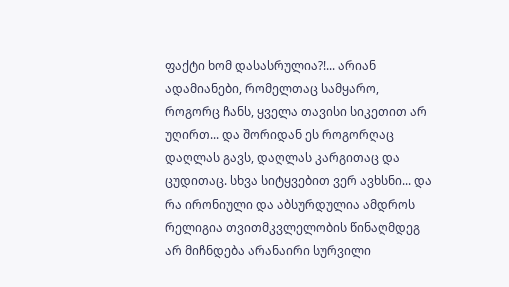ფაქტი ხომ დასასრულია?!... არიან ადამიანები, რომელთაც სამყარო, როგორც ჩანს, ყველა თავისი სიკეთით არ უღირთ... და შორიდან ეს როგორღაც დაღლას გავს, დაღლას კარგითაც და ცუდითაც. სხვა სიტყვებით ვერ ავხსნი... და რა ირონიული და აბსურდულია ამდროს რელიგია თვითმკვლელობის წინაღმდეგ
არ მიჩნდება არანაირი სურვილი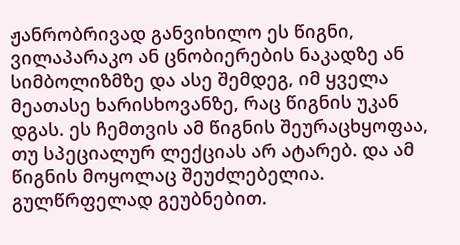ჟანრობრივად განვიხილო ეს წიგნი, ვილაპარაკო ან ცნობიერების ნაკადზე ან სიმბოლიზმზე და ასე შემდეგ, იმ ყველა მეათასე ხარისხოვანზე, რაც წიგნის უკან დგას. ეს ჩემთვის ამ წიგნის შეურაცხყოფაა, თუ სპეციალურ ლექციას არ ატარებ. და ამ წიგნის მოყოლაც შეუძლებელია. გულწრფელად გეუბნებით.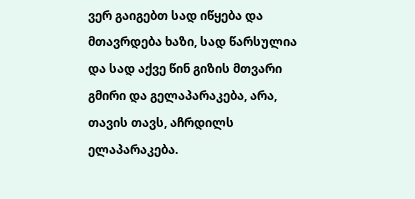ვერ გაიგებთ სად იწყება და მთავრდება ხაზი, სად წარსულია და სად აქვე წინ გიზის მთვარი გმირი და გელაპარაკება, არა, თავის თავს, აჩრდილს ელაპარაკება.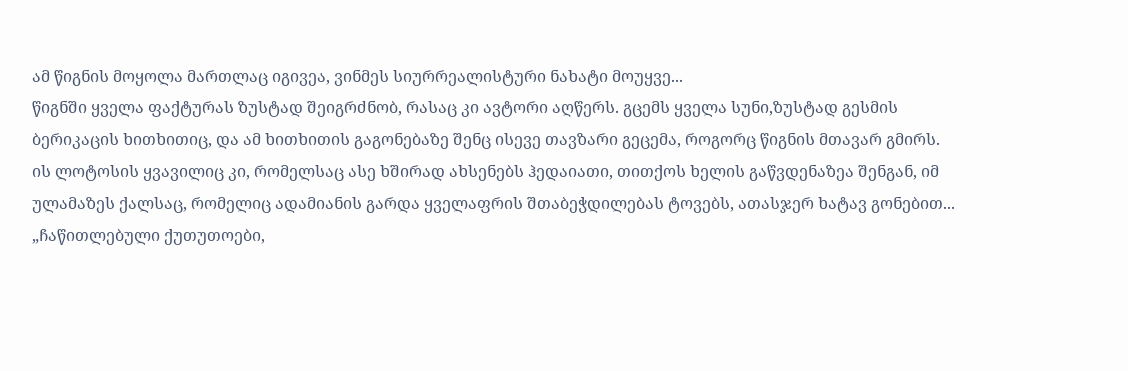ამ წიგნის მოყოლა მართლაც იგივეა, ვინმეს სიურრეალისტური ნახატი მოუყვე...
წიგნში ყველა ფაქტურას ზუსტად შეიგრძნობ, რასაც კი ავტორი აღწერს. გცემს ყველა სუნი,ზუსტად გესმის ბერიკაცის ხითხითიც, და ამ ხითხითის გაგონებაზე შენც ისევე თავზარი გეცემა, როგორც წიგნის მთავარ გმირს. ის ლოტოსის ყვავილიც კი, რომელსაც ასე ხშირად ახსენებს ჰედაიათი, თითქოს ხელის გაწვდენაზეა შენგან, იმ ულამაზეს ქალსაც, რომელიც ადამიანის გარდა ყველაფრის შთაბეჭდილებას ტოვებს, ათასჯერ ხატავ გონებით...
„ჩაწითლებული ქუთუთოები,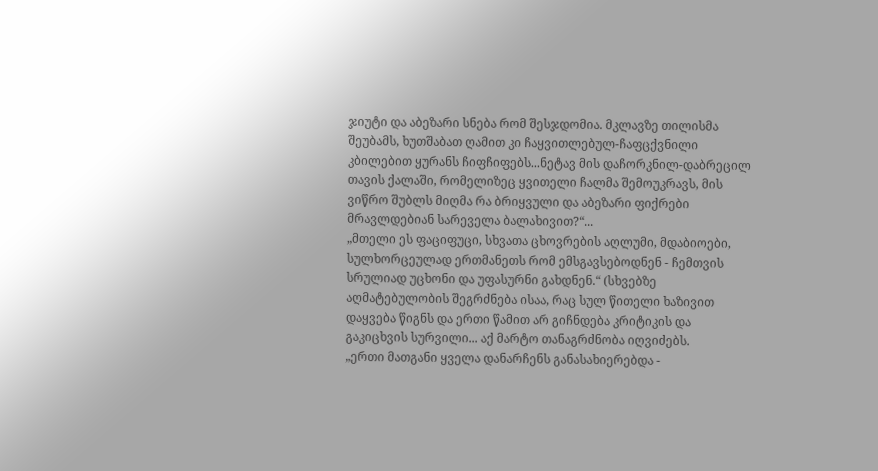ჯიუტი და აბეზარი სნება რომ შესჯდომია. მკლავზე თილისმა შეუბამს, ხუთშაბათ ღამით კი ჩაყვითლებულ-ჩაფცქვნილი კბილებით ყურანს ჩიფჩიფებს...ნეტავ მის დაჩორკნილ-დაბრეცილ თავის ქალაში, რომელიზეც ყვითელი ჩალმა შემოუკრავს, მის ვიწრო შუბლს მიღმა რა ბრიყვული და აბეზარი ფიქრები მრავლდებიან სარეველა ბალახივით?“...
„მთელი ეს ფაციფუცი, სხვათა ცხოვრების აღლუმი, მდაბიოები, სულხორცეულად ერთმანეთს რომ ემსგავსებოდნენ - ჩემთვის სრულიად უცხონი და უფასურნი გახდნენ.“ (სხვებზე აღმატებულობის შეგრძნება ისაა, რაც სულ წითელი ხაზივით დაყვება წიგნს და ერთი წამით არ გიჩნდება კრიტიკის და გაკიცხვის სურვილი... აქ მარტო თანაგრძნობა იღვიძებს.
„ერთი მათგანი ყველა დანარჩენს განასახიერებდა -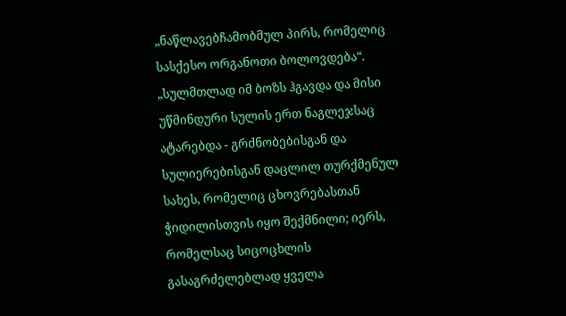„ნაწლავებჩამობმულ პირს, რომელიც სასქესო ორგანოთი ბოლოვდება“.
„სულმთლად იმ ბოზს ჰგავდა და მისი უწმინდური სულის ერთ ნაგლეჯსაც ატარებდა - გრძნობებისგან და სულიერებისგან დაცლილ თურქმენულ სახეს, რომელიც ცხოვრებასთან ჭიდილისთვის იყო შექმნილი; იერს, რომელსაც სიცოცხლის გასაგრძელებლად ყველა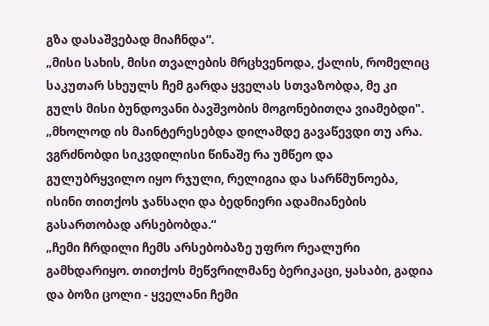გზა დასაშვებად მიაჩნდა“.
„მისი სახის, მისი თვალების მრცხვენოდა, ქალის, რომელიც საკუთარ სხეულს ჩემ გარდა ყველას სთვაზობდა, მე კი გულს მისი ბუნდოვანი ბავშვობის მოგონებითღა ვიამებდი".
„მხოლოდ ის მაინტერესებდა დილამდე გავაწევდი თუ არა. ვგრძნობდი სიკვდილისი წინაშე რა უმწეო და გულუბრყვილო იყო რჯული, რელიგია და სარწმუნოება, ისინი თითქოს ჯანსაღი და ბედნიერი ადამიანების გასართობად არსებობდა.“
„ჩემი ჩრდილი ჩემს არსებობაზე უფრო რეალური გამხდარიყო. თითქოს მეწვრილმანე ბერიკაცი, ყასაბი, გადია და ბოზი ცოლი - ყველანი ჩემი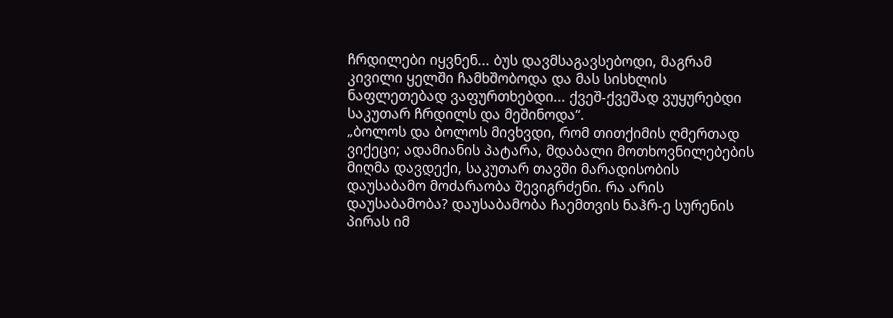ჩრდილები იყვნენ... ბუს დავმსაგავსებოდი, მაგრამ კივილი ყელში ჩამხშობოდა და მას სისხლის ნაფლეთებად ვაფურთხებდი... ქვეშ-ქვეშად ვუყურებდი საკუთარ ჩრდილს და მეშინოდა“.
„ბოლოს და ბოლოს მივხვდი, რომ თითქიმის ღმერთად ვიქეცი; ადამიანის პატარა, მდაბალი მოთხოვნილებების მიღმა დავდექი, საკუთარ თავში მარადისობის დაუსაბამო მოძარაობა შევიგრძენი. რა არის დაუსაბამობა? დაუსაბამობა ჩაემთვის ნაჰრ-ე სურენის პირას იმ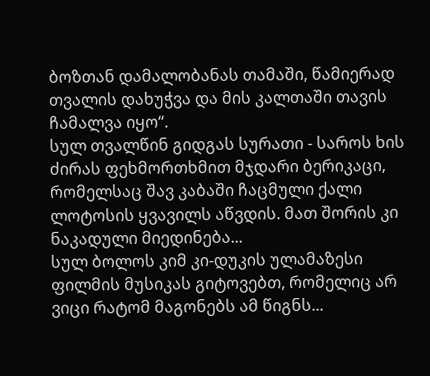ბოზთან დამალობანას თამაში, წამიერად თვალის დახუჭვა და მის კალთაში თავის ჩამალვა იყო“.
სულ თვალწინ გიდგას სურათი - საროს ხის ძირას ფეხმორთხმით მჯდარი ბერიკაცი, რომელსაც შავ კაბაში ჩაცმული ქალი ლოტოსის ყვავილს აწვდის. მათ შორის კი ნაკადული მიედინება...
სულ ბოლოს კიმ კი-დუკის ულამაზესი ფილმის მუსიკას გიტოვებთ, რომელიც არ ვიცი რატომ მაგონებს ამ წიგნს...